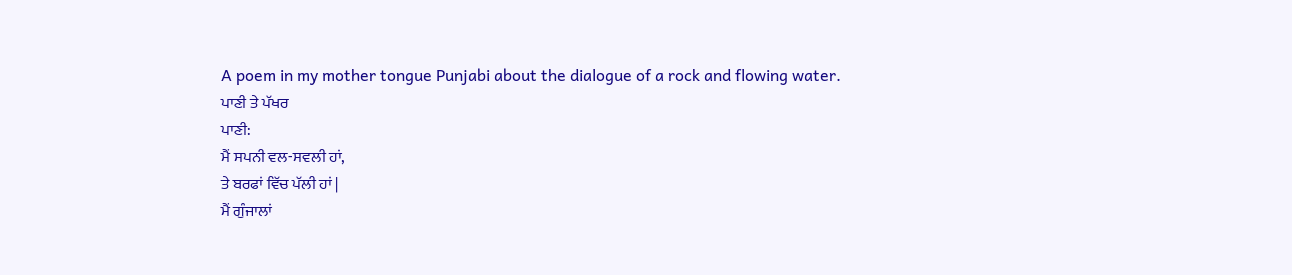A poem in my mother tongue Punjabi about the dialogue of a rock and flowing water.
ਪਾਣੀ ਤੇ ਪੱਖਰ
ਪਾਣੀ:
ਮੈਂ ਸਪਨੀ ਵਲ-ਸਵਲੀ ਹਾਂ,
ਤੇ ਬਰਫਾਂ ਵਿੱਚ ਪੱਲੀ ਹਾਂ |
ਮੈਂ ਗੁੰਜਾਲਾਂ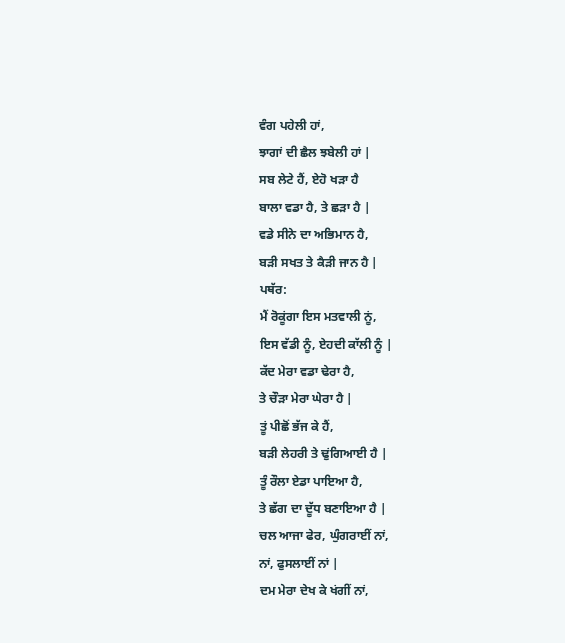ਵੰਗ ਪਹੇਲੀ ਹਾਂ,
ਝਾਗਾਂ ਦੀ ਛੈਲ ਝਬੇਲੀ ਹਾਂ |
ਸਬ ਲੇਟੇ ਹੈਂ, ਏਹੋ ਖੜਾ ਹੈ
ਬਾਲਾ ਵਡਾ ਹੈ, ਤੇ ਛੜਾ ਹੈ |
ਵਡੇ ਸੀਨੇ ਦਾ ਅਭਿਮਾਨ ਹੈ,
ਬੜੀ ਸਖਤ ਤੇ ਕੈੜੀ ਜਾਨ ਹੈ |
ਪਥੱਰ:
ਮੈਂ ਰੋਕੂਂਗਾ ਇਸ ਮਤਵਾਲੀ ਨੂਂ,
ਇਸ ਵੱਡੀ ਨੂੰ, ਏਹਦੀ ਕਾੱਲੀ ਨੂੰ |
ਕੱਦ ਮੇਰਾ ਵਡਾ ਢੇਰਾ ਹੈ,
ਤੇ ਚੌੜਾ ਮੇਰਾ ਘੇਰਾ ਹੈ |
ਤੂਂ ਪੀਛੋਂ ਭੱਜ ਕੇ ਹੈਂ,
ਬੜੀ ਲੇਹਰੀ ਤੇ ਢੁਂਗਿਆਈ ਹੈ |
ਤੂੰ ਰੌਲਾ ਏਡਾ ਪਾਇਆ ਹੈ,
ਤੇ ਛੱਗ ਦਾ ਦੂੱਧ ਬਣਾਇਆ ਹੈ |
ਚਲ ਆਜਾ ਫੇਰ, ਘੁੰਗਰਾਈਂ ਨਾਂ,
ਨਾਂ, ਫੁਸਲਾਈਂ ਨਾਂ |
ਦਮ ਮੇਰਾ ਦੇਖ ਕੇ ਖਂਗੀਂ ਨਾਂ,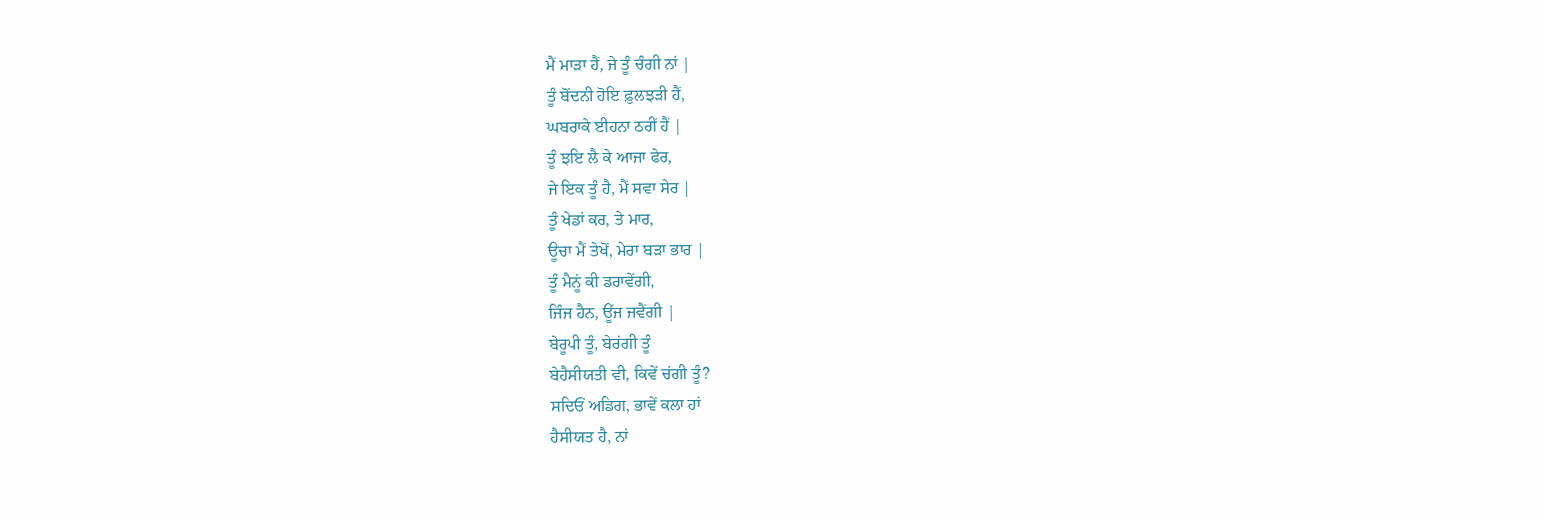ਮੈਂ ਮਾੜਾ ਹੈਂ, ਜੇ ਤੂੰ ਚੰਗੀ ਨਾਂ |
ਤੂੰ ਬੋਂਦਨੀ ਹੋਇ ਫ਼ੁਲਝੜੀ ਹੈਂ,
ਘਬਰਾਕੇ ਈਹਨਾ ਠਰੀਂ ਹੈਂ |
ਤੂੰ ਝਇ ਲੈ ਕੇ ਆਜਾ ਫੇਰ,
ਜੇ ਇਕ ਤੂੰ ਹੈ, ਮੈਂ ਸਵਾ ਸੇਰ |
ਤੂੰ ਖੇਡਾਂ ਕਰ, ਤੇ ਮਾਰ,
ਊਚਾ ਮੈਂ ਤੇਖੋਂ, ਮੇਰਾ ਬੜਾ ਭਾਰ |
ਤੂੰ ਮੈਨੂਂ ਕੀ ਡਰਾਵੇਂਗੀ,
ਜਿੰਜ ਹੈਨ, ਊਂਜ ਜਵੈਂਗੀ |
ਬੇਰੂਪੀ ਤੂੰ, ਬੇਰਂਗੀ ਤੂੰ
ਬੇਹੈਸੀਯਤੀ ਵੀ, ਕਿਵੇਂ ਚਂਗੀ ਤੂੰ?
ਸਦਿਓਂ ਅਡਿਗ, ਭਾਵੇਂ ਕਲਾ ਹਾਂ
ਹੈਸੀਯਤ ਹੈ, ਨਾਂ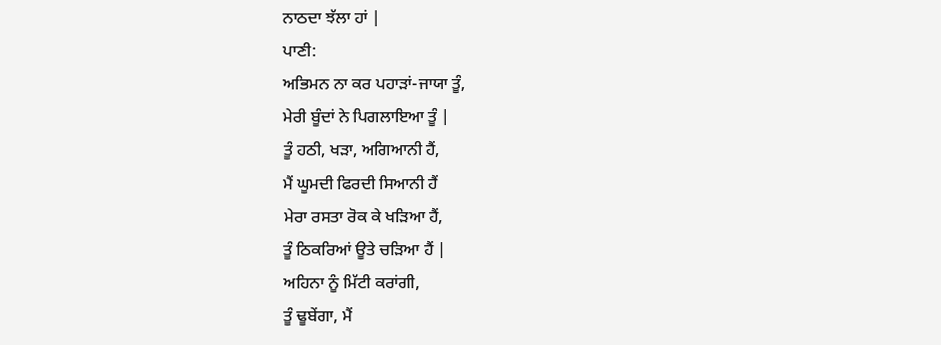ਨਾਠਦਾ ਝੱਲਾ ਹਾਂ |
ਪਾਣੀ:
ਅਭਿਮਨ ਨਾ ਕਰ ਪਹਾੜਾਂ-ਜਾਯਾ ਤੂੰ,
ਮੇਰੀ ਬੂੰਦਾਂ ਨੇ ਪਿਗਲਾਇਆ ਤੂੰ |
ਤੂੰ ਹਠੀ, ਖੜਾ, ਅਗਿਆਨੀ ਹੈਂ,
ਮੈਂ ਘੂਮਦੀ ਫਿਰਦੀ ਸਿਆਨੀ ਹੈਂ
ਮੇਰਾ ਰਸਤਾ ਰੋਕ ਕੇ ਖੜਿਆ ਹੈਂ,
ਤੂੰ ਠਿਕਰਿਆਂ ਊਤੇ ਚੜਿਆ ਹੈਂ |
ਅਹਿਨਾ ਨੂੰ ਮਿੱਟੀ ਕਰਾਂਗੀ,
ਤੂੰ ਢੂਬੇਂਗਾ, ਮੈਂ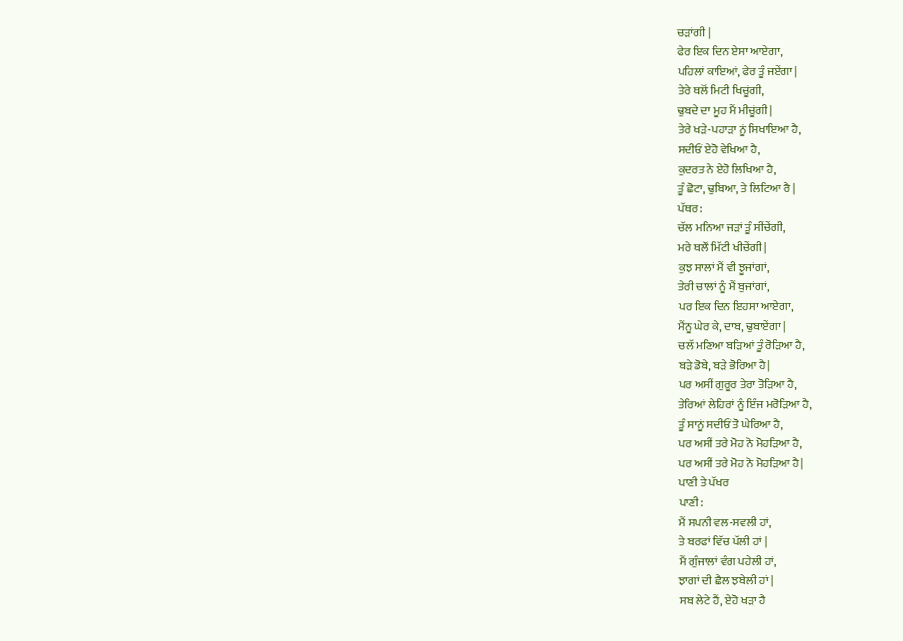ਚੜਾਂਗੀ |
ਫੇਰ ਇਕ ਦਿਨ ਏਸਾ ਆਏਗਾ,
ਪਹਿਲਾਂ ਕਾਇਆਂ, ਫੇਰ ਤੂੰ ਜਏਂਗਾ |
ਤੇਰੇ ਥਲੋਂ ਮਿਟੀ ਖਿਚੂਂਗੀ,
ਢੁਬਦੇ ਦਾ ਮੂਹ ਮੈਂ ਮੀਚੂਂਗੀ |
ਤੇਰੇ ਖੜੇ-ਪਹਾੜਾ ਨੂਂ ਸਿਖਾਇਆ ਹੈ,
ਸਦੀਓਂ ਏਹੋ ਵੇਖਿਆ ਹੈ,
ਕੁਦਰਤ ਨੇ ਏਹੋ ਲਿਖਿਆ ਹੈ,
ਤੂੰ ਛੋਟਾ, ਢੁਬਿਆ, ਤੇ ਲਿਟਿਆ ਰੈ |
ਪੱਥਰ:
ਚੱਲ ਮਨਿਆ ਜੜਾਂ ਤੂੰ ਸੀਂਚੇਂਗੀ,
ਮਰੇ ਥਲੌਂ ਮਿੱਟੀ ਖੀਚੇਂਗੀ |
ਕੁਝ ਸਾਲਾਂ ਮੈਂ ਵੀ ਝੂਜਾਂਗਾਂ,
ਤੇਰੀ ਚਾਲਾਂ ਨੂੰ ਮੈਂ ਬੁਜਾਂਗਾਂ,
ਪਰ ਇਕ ਦਿਨ ਇਹਸਾ ਆਏਗਾ,
ਮੈਂਨੂ ਘੇਰ ਕੇ, ਦਾਬ, ਢੁਬਾਏਂਗਾ |
ਚਲੱ ਮਣਿਆ ਬੜਿਆਂ ਤੂੰ ਰੋੜਿਆ ਹੈ,
ਬੜੇ ਡੋਬੇ, ਬੜੇ ਭੋਰਿਆ ਹੈ|
ਪਰ ਅਸੀਂ ਗੁਰੂਰ ਤੇਰਾ ਤੋੜਿਆ ਹੈ,
ਤੇਰਿਆਂ ਲੇਹਿਰਾਂ ਨੂੰ ਇੰਜ ਮਰੋੜਿਆ ਹੈ,
ਤੂੰ ਸਾਨੂਂ ਸਦੀਓਂ ਤੋ ਘੇਰਿਆ ਹੈ,
ਪਰ ਅਸੀਂ ਤਰੇ ਮੋਹ ਨੋ ਮੋਹੜਿਆ ਹੈ,
ਪਰ ਅਸੀਂ ਤਰੇ ਮੋਹ ਨੋ ਮੋਹੜਿਆ ਹੈ|
ਪਾਣੀ ਤੇ ਪੱਖਰ
ਪਾਣੀ:
ਮੈਂ ਸਪਨੀ ਵਲ-ਸਵਲੀ ਹਾਂ,
ਤੇ ਬਰਫਾਂ ਵਿੱਚ ਪੱਲੀ ਹਾਂ |
ਮੈਂ ਗੁੰਜਾਲਾਂ ਵੰਗ ਪਹੇਲੀ ਹਾਂ,
ਝਾਗਾਂ ਦੀ ਛੈਲ ਝਬੇਲੀ ਹਾਂ |
ਸਬ ਲੇਟੇ ਹੈਂ, ਏਹੋ ਖੜਾ ਹੈ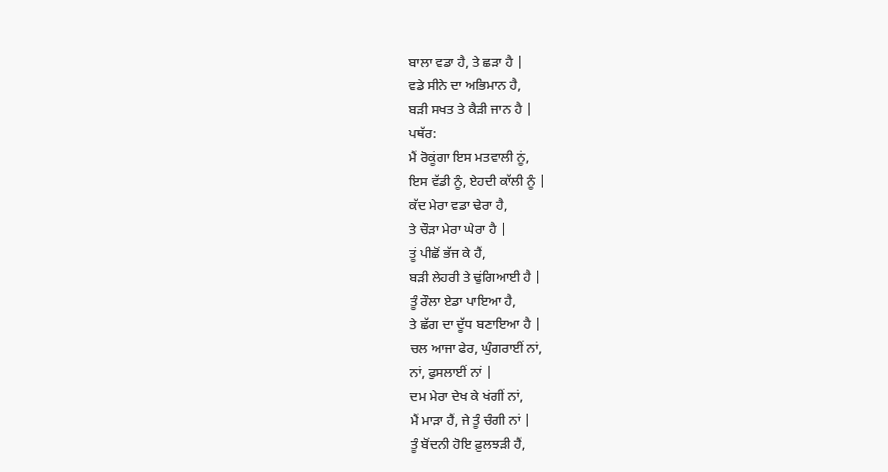ਬਾਲਾ ਵਡਾ ਹੈ, ਤੇ ਛੜਾ ਹੈ |
ਵਡੇ ਸੀਨੇ ਦਾ ਅਭਿਮਾਨ ਹੈ,
ਬੜੀ ਸਖਤ ਤੇ ਕੈੜੀ ਜਾਨ ਹੈ |
ਪਥੱਰ:
ਮੈਂ ਰੋਕੂਂਗਾ ਇਸ ਮਤਵਾਲੀ ਨੂਂ,
ਇਸ ਵੱਡੀ ਨੂੰ, ਏਹਦੀ ਕਾੱਲੀ ਨੂੰ |
ਕੱਦ ਮੇਰਾ ਵਡਾ ਢੇਰਾ ਹੈ,
ਤੇ ਚੌੜਾ ਮੇਰਾ ਘੇਰਾ ਹੈ |
ਤੂਂ ਪੀਛੋਂ ਭੱਜ ਕੇ ਹੈਂ,
ਬੜੀ ਲੇਹਰੀ ਤੇ ਢੁਂਗਿਆਈ ਹੈ |
ਤੂੰ ਰੌਲਾ ਏਡਾ ਪਾਇਆ ਹੈ,
ਤੇ ਛੱਗ ਦਾ ਦੂੱਧ ਬਣਾਇਆ ਹੈ |
ਚਲ ਆਜਾ ਫੇਰ, ਘੁੰਗਰਾਈਂ ਨਾਂ,
ਨਾਂ, ਫੁਸਲਾਈਂ ਨਾਂ |
ਦਮ ਮੇਰਾ ਦੇਖ ਕੇ ਖਂਗੀਂ ਨਾਂ,
ਮੈਂ ਮਾੜਾ ਹੈਂ, ਜੇ ਤੂੰ ਚੰਗੀ ਨਾਂ |
ਤੂੰ ਬੋਂਦਨੀ ਹੋਇ ਫ਼ੁਲਝੜੀ ਹੈਂ,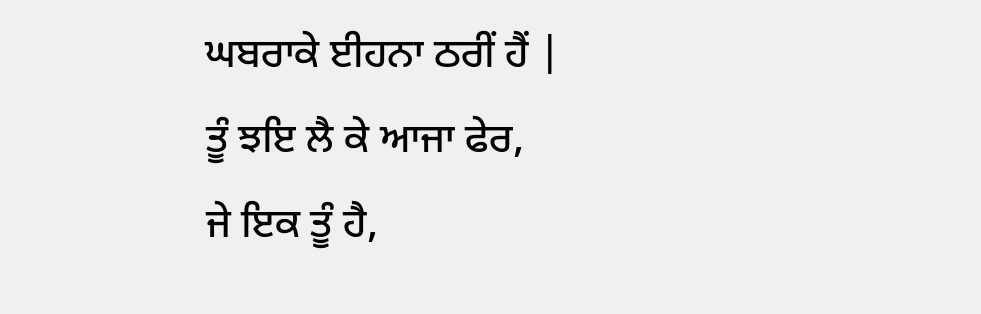ਘਬਰਾਕੇ ਈਹਨਾ ਠਰੀਂ ਹੈਂ |
ਤੂੰ ਝਇ ਲੈ ਕੇ ਆਜਾ ਫੇਰ,
ਜੇ ਇਕ ਤੂੰ ਹੈ,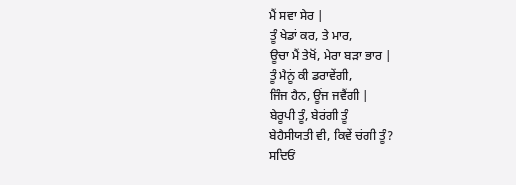ਮੈਂ ਸਵਾ ਸੇਰ |
ਤੂੰ ਖੇਡਾਂ ਕਰ, ਤੇ ਮਾਰ,
ਊਚਾ ਮੈਂ ਤੇਖੋਂ, ਮੇਰਾ ਬੜਾ ਭਾਰ |
ਤੂੰ ਮੈਨੂਂ ਕੀ ਡਰਾਵੇਂਗੀ,
ਜਿੰਜ ਹੈਨ, ਊਂਜ ਜਵੈਂਗੀ |
ਬੇਰੂਪੀ ਤੂੰ, ਬੇਰਂਗੀ ਤੂੰ
ਬੇਹੈਸੀਯਤੀ ਵੀ, ਕਿਵੇਂ ਚਂਗੀ ਤੂੰ?
ਸਦਿਓਂ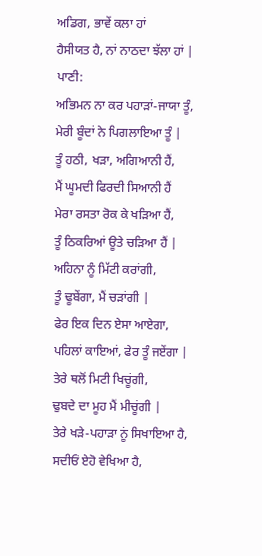ਅਡਿਗ, ਭਾਵੇਂ ਕਲਾ ਹਾਂ
ਹੈਸੀਯਤ ਹੈ, ਨਾਂ ਨਾਠਦਾ ਝੱਲਾ ਹਾਂ |
ਪਾਣੀ:
ਅਭਿਮਨ ਨਾ ਕਰ ਪਹਾੜਾਂ-ਜਾਯਾ ਤੂੰ,
ਮੇਰੀ ਬੂੰਦਾਂ ਨੇ ਪਿਗਲਾਇਆ ਤੂੰ |
ਤੂੰ ਹਠੀ, ਖੜਾ, ਅਗਿਆਨੀ ਹੈਂ,
ਮੈਂ ਘੂਮਦੀ ਫਿਰਦੀ ਸਿਆਨੀ ਹੈਂ
ਮੇਰਾ ਰਸਤਾ ਰੋਕ ਕੇ ਖੜਿਆ ਹੈਂ,
ਤੂੰ ਠਿਕਰਿਆਂ ਊਤੇ ਚੜਿਆ ਹੈਂ |
ਅਹਿਨਾ ਨੂੰ ਮਿੱਟੀ ਕਰਾਂਗੀ,
ਤੂੰ ਢੂਬੇਂਗਾ, ਮੈਂ ਚੜਾਂਗੀ |
ਫੇਰ ਇਕ ਦਿਨ ਏਸਾ ਆਏਗਾ,
ਪਹਿਲਾਂ ਕਾਇਆਂ, ਫੇਰ ਤੂੰ ਜਏਂਗਾ |
ਤੇਰੇ ਥਲੋਂ ਮਿਟੀ ਖਿਚੂਂਗੀ,
ਢੁਬਦੇ ਦਾ ਮੂਹ ਮੈਂ ਮੀਚੂਂਗੀ |
ਤੇਰੇ ਖੜੇ-ਪਹਾੜਾ ਨੂਂ ਸਿਖਾਇਆ ਹੈ,
ਸਦੀਓਂ ਏਹੋ ਵੇਖਿਆ ਹੈ,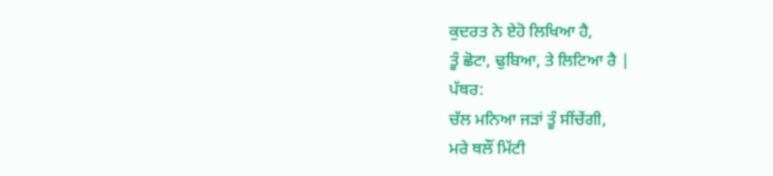ਕੁਦਰਤ ਨੇ ਏਹੋ ਲਿਖਿਆ ਹੈ,
ਤੂੰ ਛੋਟਾ, ਢੁਬਿਆ, ਤੇ ਲਿਟਿਆ ਰੈ |
ਪੱਥਰ:
ਚੱਲ ਮਨਿਆ ਜੜਾਂ ਤੂੰ ਸੀਂਚੇਂਗੀ,
ਮਰੇ ਥਲੌਂ ਮਿੱਟੀ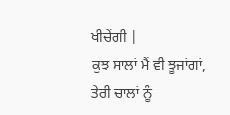ਖੀਚੇਂਗੀ |
ਕੁਝ ਸਾਲਾਂ ਮੈਂ ਵੀ ਝੂਜਾਂਗਾਂ,
ਤੇਰੀ ਚਾਲਾਂ ਨੂੰ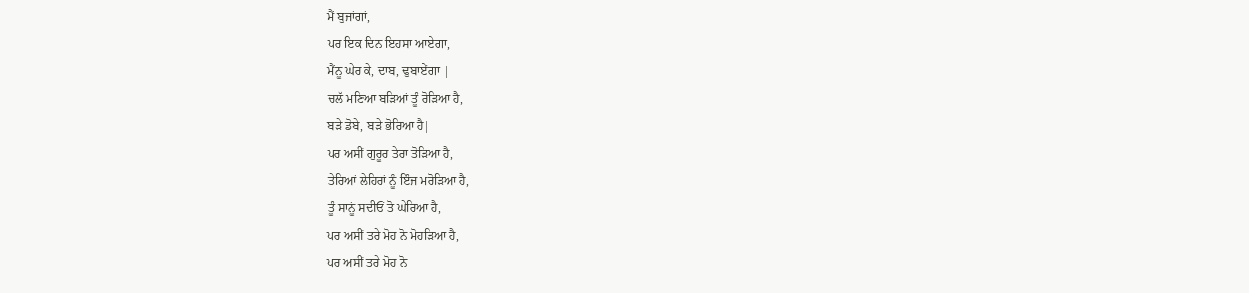ਮੈਂ ਬੁਜਾਂਗਾਂ,
ਪਰ ਇਕ ਦਿਨ ਇਹਸਾ ਆਏਗਾ,
ਮੈਂਨੂ ਘੇਰ ਕੇ, ਦਾਬ, ਢੁਬਾਏਂਗਾ |
ਚਲੱ ਮਣਿਆ ਬੜਿਆਂ ਤੂੰ ਰੋੜਿਆ ਹੈ,
ਬੜੇ ਡੋਬੇ, ਬੜੇ ਭੋਰਿਆ ਹੈ|
ਪਰ ਅਸੀਂ ਗੁਰੂਰ ਤੇਰਾ ਤੋੜਿਆ ਹੈ,
ਤੇਰਿਆਂ ਲੇਹਿਰਾਂ ਨੂੰ ਇੰਜ ਮਰੋੜਿਆ ਹੈ,
ਤੂੰ ਸਾਨੂਂ ਸਦੀਓਂ ਤੋ ਘੇਰਿਆ ਹੈ,
ਪਰ ਅਸੀਂ ਤਰੇ ਮੋਹ ਨੋ ਮੋਹੜਿਆ ਹੈ,
ਪਰ ਅਸੀਂ ਤਰੇ ਮੋਹ ਨੋ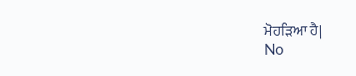ਮੋਹੜਿਆ ਹੈ|
No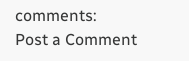comments:
Post a Comment